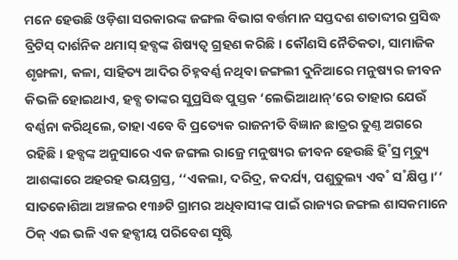ମନେ ହେଉଛି ଓଡ଼ିଶା ସରକାରଙ୍କ ଜଙ୍ଗଲ ବିଭାଗ ବର୍ତ୍ତମାନ ସପ୍ତଦଶ ଶତାବ୍ଦୀର ପ୍ରସିଦ୍ଧ ବ୍ରିଟିସ୍ ଦାର୍ଶନିକ ଥମାସ୍ ହବ୍ସଙ୍କ ଶିଷ୍ୟତ୍ବ ଗ୍ରହଣ କରିଛି। କୌଣସି ନୈତିକତା, ସାମାଜିକ ଶୃଙ୍ଖଳା, କଳା, ସାହିତ୍ୟ ଆଦିର ଚିହ୍ନବର୍ଣ୍ଣ ନଥିବା ଜଙ୍ଗଲୀ ଦୁନିଆରେ ମନୁଷ୍ୟର ଜୀବନ କିଭଳି ହୋଇଥାଏ, ହବ୍ସ ତାଙ୍କର ସୁପ୍ରସିଦ୍ଧ ପୁସ୍ତକ ‘ଲେଭିଆଥାନ୍’ରେ ତାହାର ଯେଉଁ ବର୍ଣ୍ଣନା କରିଥିଲେ, ତାହା ଏବେ ବି ପ୍ରତ୍ୟେକ ରାଜନୀତି ବିଜ୍ଞାନ ଛାତ୍ରର ତୁଣ୍ତ ଅଗରେ ରହିଛି। ହବ୍ସଙ୍କ ଅନୁସାରେ ଏକ ଜଙ୍ଗଲ ରାଜ୍ରେ ମନୁଷ୍ୟର ଜୀବନ ହେଉଛି ହି˚ସ୍ର ମୃତ୍ୟୁ ଆଶଙ୍କାରେ ଅହରହ ଭୟଗ୍ରସ୍ତ, ‘‘ଏକଲା, ଦରିଦ୍ର, କଦର୍ଯ୍ୟ, ପଶୁତୁଲ୍ୟ ଏବ˚ ସ˚କ୍ଷିପ୍ତ।’’ ସାତକୋଶିଆ ଅଞ୍ଚଳର ୧୩୬ଟି ଗ୍ରାମର ଅଧିବାସୀଙ୍କ ପାଇଁ ରାଜ୍ୟର ଜଙ୍ଗଲ ଶାସକମାନେ ଠିକ୍ ଏଇ ଭଳି ଏକ ହବ୍ସୀୟ ପରିବେଶ ସୃଷ୍ଟି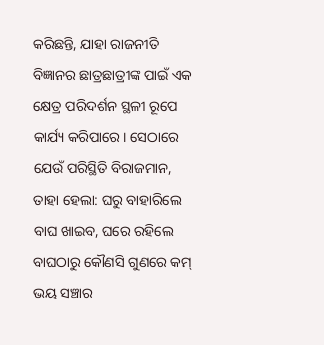କରିଛନ୍ତି, ଯାହା ରାଜନୀତି ବିଜ୍ଞାନର ଛାତ୍ରଛାତ୍ରୀଙ୍କ ପାଇଁ ଏକ କ୍ଷେତ୍ର ପରିଦର୍ଶନ ସ୍ଥଳୀ ରୂପେ କାର୍ଯ୍ୟ କରିପାରେ। ସେଠାରେ ଯେଉଁ ପରିସ୍ଥିତି ବିରାଜମାନ, ତାହା ହେଲା: ଘରୁ ବାହାରିଲେ ବାଘ ଖାଇବ, ଘରେ ରହିଲେ ବାଘଠାରୁ କୌଣସି ଗୁଣରେ କମ୍ ଭୟ ସଞ୍ଚାର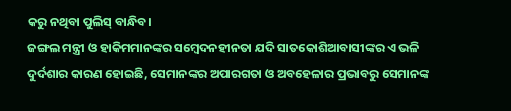କରୁ ନଥିବା ପୁଲିସ୍ ବାନ୍ଧିବ।
ଜଙ୍ଗଲ ମନ୍ତ୍ରୀ ଓ ହାକିମମାନଙ୍କର ସମ୍ବେଦନହୀନତା ଯଦି ସାତକୋଶିଆବାସୀଙ୍କର ଏ ଭଳି ଦୁର୍ଦଶାର କାରଣ ହୋଇଛି, ସେମାନଙ୍କର ଅପାରଗତା ଓ ଅବହେଳାର ପ୍ରଭାବରୁ ସେମାନଙ୍କ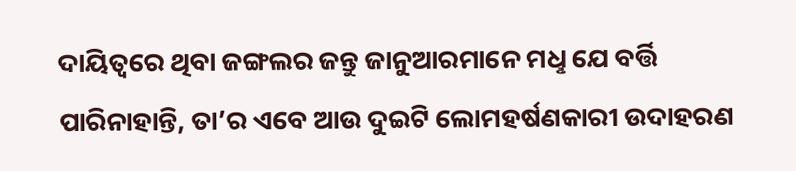ଦାୟିତ୍ବରେ ଥିବା ଜଙ୍ଗଲର ଜନ୍ତୁ ଜାନୁଆରମାନେ ମଧୢ ଯେ ବର୍ତ୍ତି ପାରିନାହାନ୍ତି, ତା’ର ଏବେ ଆଉ ଦୁଇଟି ଲୋମହର୍ଷଣକାରୀ ଉଦାହରଣ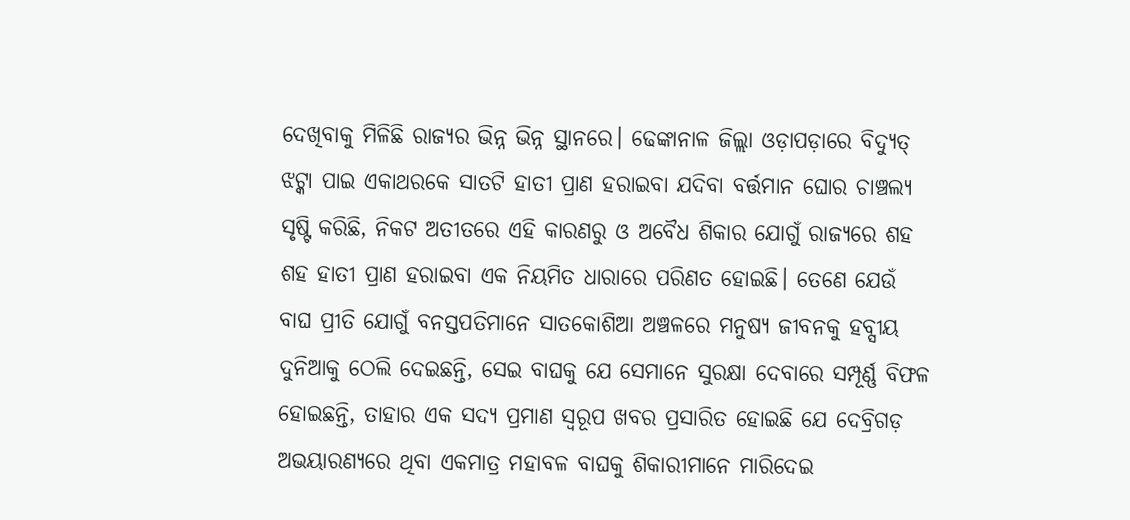ଦେଖିବାକୁ ମିଳିଛି ରାଜ୍ୟର ଭିନ୍ନ ଭିନ୍ନ ସ୍ଥାନରେ। ଢେଙ୍କାନାଳ ଜିଲ୍ଲା ଓଡ଼ାପଡ଼ାରେ ବିଦ୍ୟୁତ୍ ଝଟ୍କା ପାଇ ଏକାଥରକେ ସାତଟି ହାତୀ ପ୍ରାଣ ହରାଇବା ଯଦିବା ବର୍ତ୍ତମାନ ଘୋର ଚାଞ୍ଚଲ୍ୟ ସୃଷ୍ଟି କରିଛି, ନିକଟ ଅତୀତରେ ଏହି କାରଣରୁ ଓ ଅବୈଧ ଶିକାର ଯୋଗୁଁ ରାଜ୍ୟରେ ଶହ ଶହ ହାତୀ ପ୍ରାଣ ହରାଇବା ଏକ ନିୟମିତ ଧାରାରେ ପରିଣତ ହୋଇଛି। ତେଣେ ଯେଉଁ ବାଘ ପ୍ରୀତି ଯୋଗୁଁ ବନସ୍ତପତିମାନେ ସାତକୋଶିଆ ଅଞ୍ଚଳରେ ମନୁଷ୍ୟ ଜୀବନକୁ ହବ୍ସୀୟ ଦୁନିଆକୁ ଠେଲି ଦେଇଛନ୍ତି, ସେଇ ବାଘକୁ ଯେ ସେମାନେ ସୁରକ୍ଷା ଦେବାରେ ସମ୍ପୂର୍ଣ୍ଣ ବିଫଳ ହୋଇଛନ୍ତି, ତାହାର ଏକ ସଦ୍ୟ ପ୍ରମାଣ ସ୍ବରୂପ ଖବର ପ୍ରସାରିତ ହୋଇଛି ଯେ ଦେବ୍ରିଗଡ଼ ଅଭୟାରଣ୍ୟରେ ଥିବା ଏକମାତ୍ର ମହାବଳ ବାଘକୁ ଶିକାରୀମାନେ ମାରିଦେଇ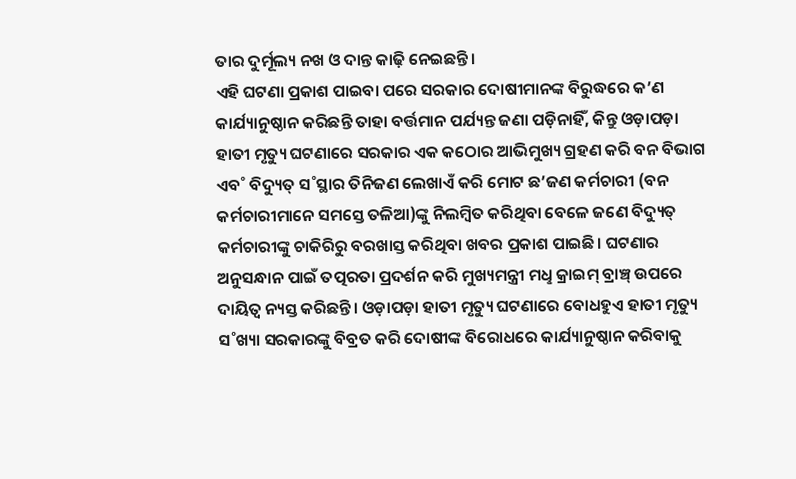ତାର ଦୁର୍ମୂଲ୍ୟ ନଖ ଓ ଦାନ୍ତ କାଢ଼ି ନେଇଛନ୍ତି।
ଏହି ଘଟଣା ପ୍ରକାଶ ପାଇବା ପରେ ସରକାର ଦୋଷୀମାନଙ୍କ ବିରୁଦ୍ଧରେ କ’ଣ କାର୍ଯ୍ୟାନୁଷ୍ଠାନ କରିଛନ୍ତି ତାହା ବର୍ତ୍ତମାନ ପର୍ଯ୍ୟନ୍ତ ଜଣା ପଡ଼ିନାହିଁ, କିନ୍ତୁ ଓଡ଼ାପଡ଼ା ହାତୀ ମୃତ୍ୟୁ ଘଟଣାରେ ସରକାର ଏକ କଠୋର ଆଭିମୁଖ୍ୟ ଗ୍ରହଣ କରି ବନ ବିଭାଗ ଏବ˚ ବିଦ୍ୟୁତ୍ ସ˚ସ୍ଥାର ତିନିଜଣ ଲେଖାଏଁ କରି ମୋଟ ଛ’ଜଣ କର୍ମଚାରୀ (ବନ କର୍ମଚାରୀମାନେ ସମସ୍ତେ ତଳିଆ)ଙ୍କୁ ନିଲମ୍ବିତ କରିଥିବା ବେଳେ ଜଣେ ବିଦ୍ୟୁତ୍ କର୍ମଚାରୀଙ୍କୁ ଚାକିରିରୁ ବରଖାସ୍ତ କରିଥିବା ଖବର ପ୍ରକାଶ ପାଇଛି। ଘଟଣାର ଅନୁସନ୍ଧାନ ପାଇଁ ତତ୍ପରତା ପ୍ରଦର୍ଶନ କରି ମୁଖ୍ୟମନ୍ତ୍ରୀ ମଧୢ କ୍ରାଇମ୍ ବ୍ରାଞ୍ଚ୍ ଉପରେ ଦାୟିତ୍ବ ନ୍ୟସ୍ତ କରିଛନ୍ତି। ଓଡ଼ାପଡ଼ା ହାତୀ ମୃତ୍ୟୁ ଘଟଣାରେ ବୋଧହୁଏ ହାତୀ ମୃତ୍ୟୁ ସ˚ଖ୍ୟା ସରକାରଙ୍କୁ ବିବ୍ରତ କରି ଦୋଷୀଙ୍କ ବିରୋଧରେ କାର୍ଯ୍ୟାନୁଷ୍ଠାନ କରିବାକୁ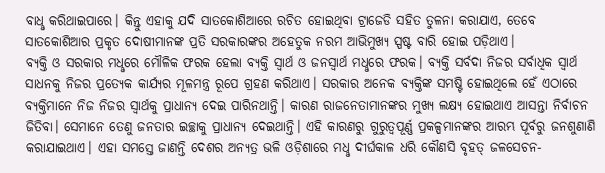ବାଧୢ କରିଥାଇପାରେ। କିନ୍ତୁ ଏହାକୁ ଯଦି ସାତକୋଶିଆରେ ରଚିତ ହୋଇଥିବା ଟ୍ରାଜେଡି ସହିତ ତୁଳନା କରାଯାଏ, ତେବେ ସାତକୋଶିଆର ପ୍ରକୃତ ଦୋଷୀମାନଙ୍କ ପ୍ରତି ସରକାରଙ୍କର ଅହେତୁକ ନରମ ଆଭିମୁଖ୍ୟ ସ୍ପଷ୍ଟ ବାରି ହୋଇ ପଡ଼ିଥାଏ।
ବ୍ୟକ୍ତି ଓ ସରକାର ମଧୢରେ ମୌଳିକ ଫରକ ହେଲା ବ୍ୟକ୍ତି ସ୍ବାର୍ଥ ଓ ଜନସ୍ବାର୍ଥ ମଧୢରେ ଫରକ। ବ୍ୟକ୍ତି ସର୍ବଦା ନିଜର ସର୍ବାଧିକ ସ୍ବାର୍ଥ ସାଧନକୁ ନିଜର ପ୍ରତ୍ୟେକ କାର୍ଯ୍ୟର ମୂଳମନ୍ତ୍ର ରୂପେ ଗ୍ରହଣ କରିଥାଏ। ସରକାର ଅନେକ ବ୍ୟକ୍ତିଙ୍କ ସମଷ୍ଟି ହୋଇଥିଲେ ହେଁ ଏଠାରେ ବ୍ୟକ୍ତିମାନେ ନିଜ ନିଜର ସ୍ବାର୍ଥକୁ ପ୍ରାଧାନ୍ୟ ଦେଇ ପାରିନଥାନ୍ତି। କାରଣ ରାଜନେତାମାନଙ୍କର ମୁଖ୍ୟ ଲକ୍ଷ୍ୟ ହୋଇଥାଏ ଆସନ୍ତା ନିର୍ବାଚନ ଜିତିବା। ସେମାନେ ତେଣୁ ଜନତାର ଇଚ୍ଛାକୁ ପ୍ରାଧାନ୍ୟ ଦେଇଥାନ୍ତି। ଏହି କାରଣରୁ ଗୁରୁତ୍ବପୂର୍ଣ୍ଣ ପ୍ରକଳ୍ପମାନଙ୍କର ଆରମ୍ଭ ପୂର୍ବରୁ ଜନଶୁଣାଣି କରାଯାଇଥାଏ। ଏହା ସମସ୍ତେ ଜାଣନ୍ତି ଦେଶର ଅନ୍ୟତ୍ର ଭଳି ଓଡ଼ିଶାରେ ମଧୢ ଦୀର୍ଘକାଳ ଧରି କୌଣସି ବୃହତ୍ ଜଳସେଚନ-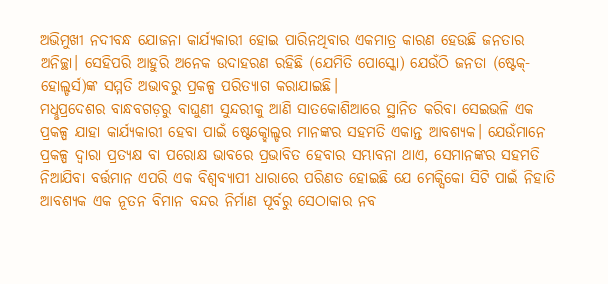ଅଭିମୁଖୀ ନଦୀବନ୍ଧ ଯୋଜନା କାର୍ଯ୍ୟକାରୀ ହୋଇ ପାରିନଥିବାର ଏକମାତ୍ର କାରଣ ହେଉଛି ଜନତାର ଅନିଚ୍ଛା। ସେହିପରି ଆହୁରି ଅନେକ ଉଦାହରଣ ରହିଛି (ଯେମିତି ପୋସ୍କୋ) ଯେଉଁଠି ଜନତା (ଷ୍ଟେକ୍-ହୋଲ୍ଡର୍ସ)ଙ୍କ ସମ୍ମତି ଅଭାବରୁ ପ୍ରକଳ୍ପ ପରିତ୍ୟାଗ କରାଯାଇଛି।
ମଧୢପ୍ରଦେଶର ବାନ୍ଧବଗଡ଼ରୁ ବାଘୁଣୀ ସୁନ୍ଦରୀକୁ ଆଣି ସାତକୋଶିଆରେ ସ୍ଥାନିତ କରିବା ସେଇଭଳି ଏକ ପ୍ରକଳ୍ପ ଯାହା କାର୍ଯ୍ୟକାରୀ ହେବା ପାଇଁ ଷ୍ଟେକ୍ହୋଲ୍ଡର ମାନଙ୍କର ସହମତି ଏକାନ୍ତ ଆବଶ୍ୟକ। ଯେଉଁମାନେ ପ୍ରକଳ୍ପ ଦ୍ବାରା ପ୍ରତ୍ୟକ୍ଷ ବା ପରୋକ୍ଷ ଭାବରେ ପ୍ରଭାବିତ ହେବାର ସମ୍ଭାବନା ଥାଏ, ସେମାନଙ୍କର ସହମତି ନିଆଯିବା ବର୍ତ୍ତମାନ ଏପରି ଏକ ବିଶ୍ବବ୍ୟାପୀ ଧାରାରେ ପରିଣତ ହୋଇଛି ଯେ ମେକ୍ସିକୋ ସିଟି ପାଇଁ ନିହାତି ଆବଶ୍ୟକ ଏକ ନୂତନ ବିମାନ ବନ୍ଦର ନିର୍ମାଣ ପୂର୍ବରୁ ସେଠାକାର ନବ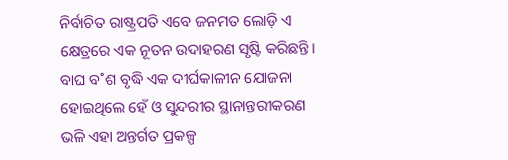ନିର୍ବାଚିତ ରାଷ୍ଟ୍ରପତି ଏବେ ଜନମତ ଲୋଡ଼ି ଏ କ୍ଷେତ୍ରରେ ଏକ ନୂତନ ଉଦାହରଣ ସୃଷ୍ଟି କରିଛନ୍ତି। ବାଘ ବ˚ଶ ବୃଦ୍ଧି ଏକ ଦୀର୍ଘକାଳୀନ ଯୋଜନା ହୋଇଥିଲେ ହେଁ ଓ ସୁନ୍ଦରୀର ସ୍ଥାନାନ୍ତରୀକରଣ ଭଳି ଏହା ଅନ୍ତର୍ଗତ ପ୍ରକଳ୍ପ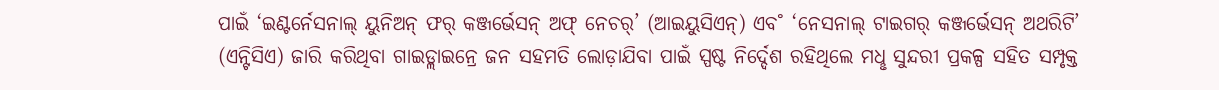ପାଇଁ ‘ଇଣ୍ଟର୍ନେସନାଲ୍ ୟୁନିଅନ୍ ଫର୍ କଞ୍ଜର୍ଭେସନ୍ ଅଫ୍ ନେଚର୍’ (ଆଇୟୁସିଏନ୍) ଏବ˚ ‘ନେସନାଲ୍ ଟାଇଗର୍ କଞ୍ଜର୍ଭେସନ୍ ଅଥରିଟି’ (ଏନ୍ଟିସିଏ) ଜାରି କରିଥିବା ଗାଇଡ୍ଲାଇନ୍ରେ ଜନ ସହମତି ଲୋଡ଼ାଯିବା ପାଇଁ ସ୍ପଷ୍ଟ ନିର୍ଦ୍ଦେଶ ରହିଥିଲେ ମଧୢ ସୁନ୍ଦରୀ ପ୍ରକଳ୍ପ ସହିତ ସମ୍ପୃକ୍ତ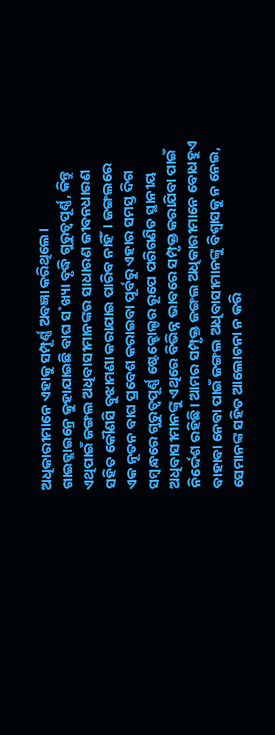ଅଧିକାରୀମାନେ ଏହାକୁ ସମ୍ପୂର୍ଣ୍ଣ ଅବଜ୍ଞା କରିଥିଲେ।
ଗାଇଡ୍ଲାଇନ୍ରେ କୁହାଯାଇଛି ବାଘ ସ˚ଖ୍ୟା ବୃଦ୍ଧି ଗୁରୁତ୍ବପୂର୍ଣ୍ଣ, କିନ୍ତୁ ଏଥିପାଇଁ ଜଙ୍ଗଲ ଅଧିବାସୀମାନଙ୍କର ସାଧାରଣ ଜୀବନଧାରଣ ସହିତ କୌଣସି ବୁଝାମଣା କରାଯାଇ ପାରିବ ନାହିଁ। ଜଙ୍ଗଲରେ ଏକ ନୂତନ ବାଘ ପ୍ରବେଶ କରାଇବା ପୂର୍ବରୁ ଏହାର ସମସ୍ତ ଦିଗ ସମ୍ବନ୍ଧରେ ଗୁରୁତ୍ବପୂର୍ଣ୍ଣ ଷ୍ଟେକ୍ହୋଲ୍ଡର ରୂପେ ପରିଗଣିତ ସ୍ଥାନୀୟ ଅଧିବାସୀମାନଙ୍କୁ ଏଥିରେ ବିଭିନ୍ନ ଭାବରେ ସମ୍ପୃକ୍ତ କରାଯିବା ପାଇଁ ନିର୍ଦ୍ଦେଶ ରହିଛି। ଆମର ସମ୍ପୃକ୍ତ ଜଙ୍ଗଲ ଅଧିକାରୀମାନେ ବୋଧହୁଏ ବାହାବା ନେବା ପାଇଁ ଜଙ୍ଗଲ ଅଧିବାସୀମାନଙ୍କୁ ବିଶ୍ବାସକୁ ନ ନେଇ, ସେମାନଙ୍କ ସହିତ ଆଲୋଚନା ନ କରି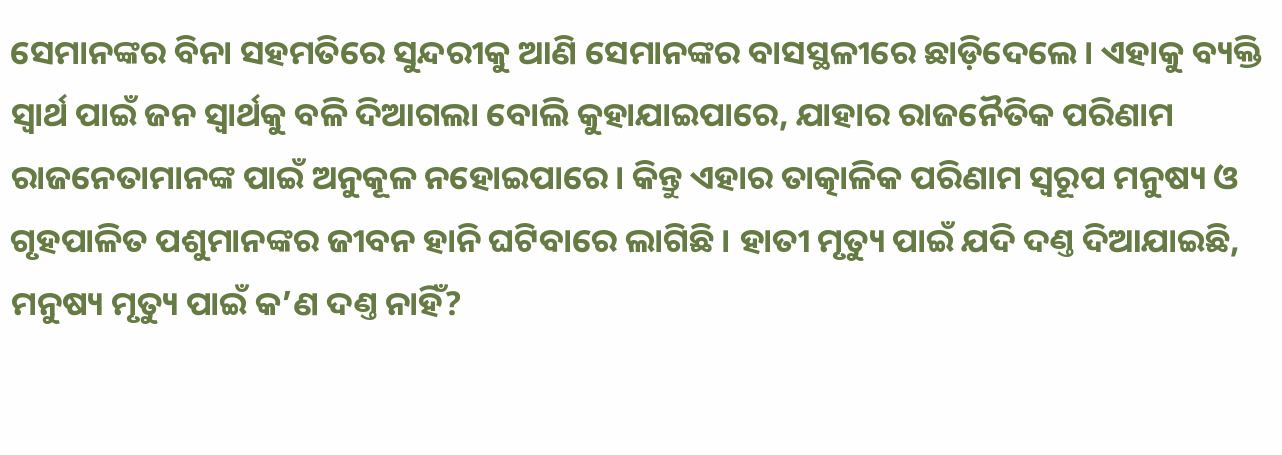ସେମାନଙ୍କର ବିନା ସହମତିରେ ସୁନ୍ଦରୀକୁ ଆଣି ସେମାନଙ୍କର ବାସସ୍ଥଳୀରେ ଛାଡ଼ିଦେଲେ। ଏହାକୁ ବ୍ୟକ୍ତି ସ୍ବାର୍ଥ ପାଇଁ ଜନ ସ୍ବାର୍ଥକୁ ବଳି ଦିଆଗଲା ବୋଲି କୁହାଯାଇପାରେ, ଯାହାର ରାଜନୈତିକ ପରିଣାମ ରାଜନେତାମାନଙ୍କ ପାଇଁ ଅନୁକୂଳ ନହୋଇପାରେ। କିନ୍ତୁ ଏହାର ତାତ୍କାଳିକ ପରିଣାମ ସ୍ବରୂପ ମନୁଷ୍ୟ ଓ ଗୃହପାଳିତ ପଶୁମାନଙ୍କର ଜୀବନ ହାନି ଘଟିବାରେ ଲାଗିଛି। ହାତୀ ମୃତ୍ୟୁ ପାଇଁ ଯଦି ଦଣ୍ତ ଦିଆଯାଇଛି, ମନୁଷ୍ୟ ମୃତ୍ୟୁ ପାଇଁ କ’ଣ ଦଣ୍ତ ନାହିଁ?